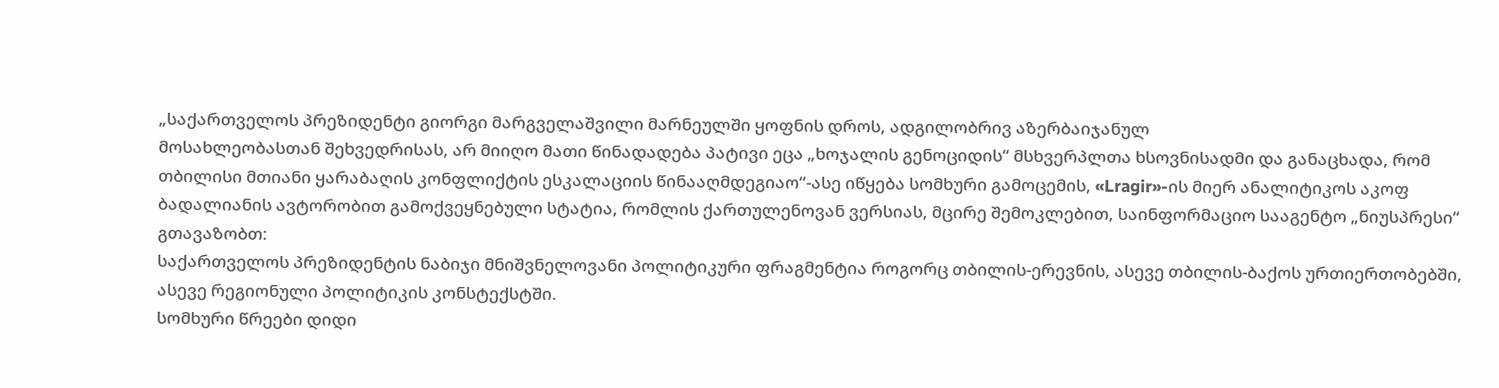„საქართველოს პრეზიდენტი გიორგი მარგველაშვილი მარნეულში ყოფნის დროს, ადგილობრივ აზერბაიჯანულ
მოსახლეობასთან შეხვედრისას, არ მიიღო მათი წინადადება პატივი ეცა „ხოჯალის გენოციდის“ მსხვერპლთა ხსოვნისადმი და განაცხადა, რომ თბილისი მთიანი ყარაბაღის კონფლიქტის ესკალაციის წინააღმდეგიაო“-ასე იწყება სომხური გამოცემის, «Lragir»-ის მიერ ანალიტიკოს აკოფ ბადალიანის ავტორობით გამოქვეყნებული სტატია, რომლის ქართულენოვან ვერსიას, მცირე შემოკლებით, საინფორმაციო სააგენტო „ნიუსპრესი“ გთავაზობთ:
საქართველოს პრეზიდენტის ნაბიჯი მნიშვნელოვანი პოლიტიკური ფრაგმენტია როგორც თბილის-ერევნის, ასევე თბილის-ბაქოს ურთიერთობებში, ასევე რეგიონული პოლიტიკის კონსტექსტში.
სომხური წრეები დიდი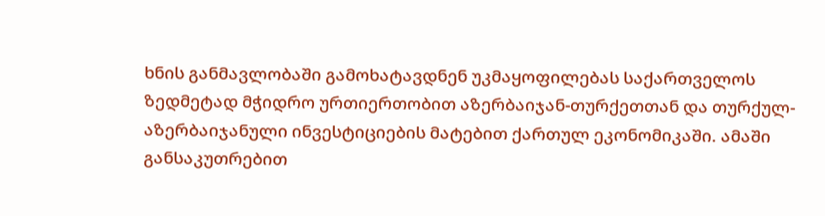ხნის განმავლობაში გამოხატავდნენ უკმაყოფილებას საქართველოს ზედმეტად მჭიდრო ურთიერთობით აზერბაიჯან-თურქეთთან და თურქულ-აზერბაიჯანული ინვესტიციების მატებით ქართულ ეკონომიკაში. ამაში განსაკუთრებით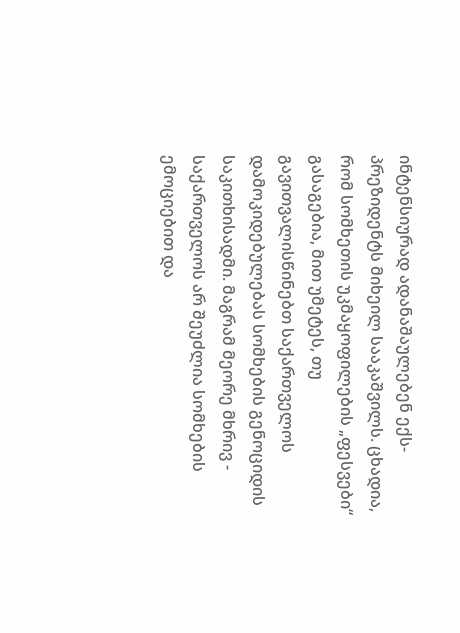ინტენსიურად ადანაშაულებენ ექს-პრეზიდენტს მიხეილ სააკაშვილს. ცხადია, რომ სომხეთის უკმაყოფილების „ფესვები“ გასაგებია, მით უმეტეს, თუ გავითვალისწინებთ საქართველოს დამოკიდებულებას სომხების გენოციდის საკითხისადმი. მაგრამ მეორე მხრივ - საქართველოს არ შეუძლია სომხების ემოციებით და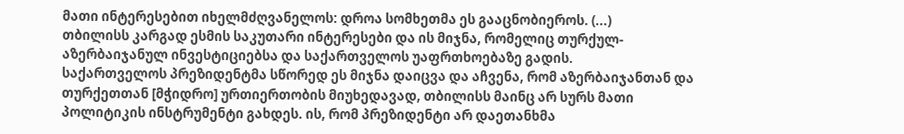მათი ინტერესებით იხელმძღვანელოს: დროა სომხეთმა ეს გააცნობიეროს. (...)
თბილისს კარგად ესმის საკუთარი ინტერესები და ის მიჯნა, რომელიც თურქულ-აზერბაიჯანულ ინვესტიციებსა და საქართველოს უაფრთხოებაზე გადის.
საქართველოს პრეზიდენტმა სწორედ ეს მიჯნა დაიცვა და აჩვენა, რომ აზერბაიჯანთან და თურქეთთან [მჭიდრო] ურთიერთობის მიუხედავად, თბილისს მაინც არ სურს მათი პოლიტიკის ინსტრუმენტი გახდეს. ის, რომ პრეზიდენტი არ დაეთანხმა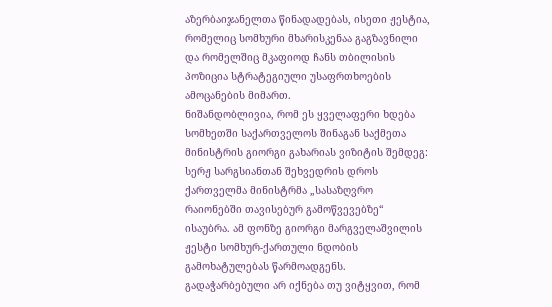აზერბაიჯანელთა წინადადებას, ისეთი ჟესტია, რომელიც სომხური მხარისკენაა გაგზავნილი და რომელშიც მკაფიოდ ჩანს თბილისის პოზიცია სტრატეგიული უსაფრთხოების ამოცანების მიმართ.
ნიშანდობლივია, რომ ეს ყველაფერი ხდება სომხეთში საქართველოს შინაგან საქმეთა მინისტრის გიორგი გახარიას ვიზიტის შემდეგ: სერჟ სარგსიანთან შეხვედრის დროს ქართველმა მინისტრმა „სასაზღვრო რაიონებში თავისებურ გამოწვევებზე“ ისაუბრა. ამ ფონზე გიორგი მარგველაშვილის ჟესტი სომხურ-ქართული ნდობის გამოხატულებას წარმოადგენს. გადაჭარბებული არ იქნება თუ ვიტყვით, რომ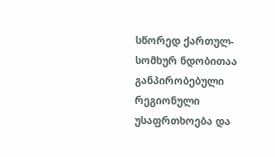სწორედ ქართულ-სომხურ ნდობითაა განპირობებული რეგიონული უსაფრთხოება და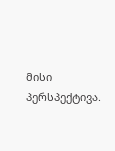მისი პერსპექტივა.